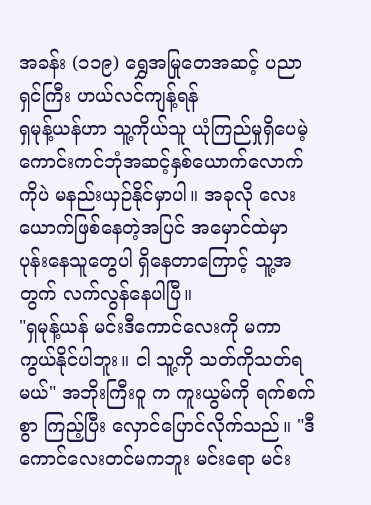အခန်း (၁၁၉) ရွှေအမြုတေအဆင့် ပညာရှင်ကြီး ဟယ်လင်ကျန့်ရန်
ရှမုန့်ယန်ဟာ သူ့ကိုယ်သူ ယုံကြည်မှုရှိပေမဲ့ ကောင်းကင်ဘုံအဆင့်နှစ်ယောက်လောက်ကိုပဲ မနည်းယှဉ်နိုင်မှာပါ။ အခုလို လေးယောက်ဖြစ်နေတဲ့အပြင် အမှောင်ထဲမှာ ပုန်းနေသူတွေပါ ရှိနေတာကြောင့် သူ့အတွက် လက်လွန်နေပါပြီ။
"ရှမုန့်ယန် မင်းဒီကောင်လေးကို မကာကွယ်နိုင်ပါဘူး။ ငါ သူ့ကို သတ်ကိုသတ်ရမယ်" အဘိုးကြီးဝူ က ကူးယွမ်ကို ရက်စက်စွာ ကြည့်ပြီး လှောင်ပြောင်လိုက်သည်။ "ဒီကောင်လေးတင်မကဘူး မင်းရော မင်း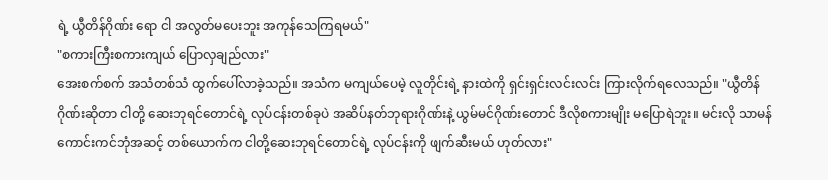ရဲ့ ယွီတိန်ဂိုဏ်း ရော ငါ အလွတ်မပေးဘူး အကုန်သေကြရမယ်"
"စကားကြီးစကားကျယ် ပြောလှချည်လား"
အေးစက်စက် အသံတစ်သံ ထွက်ပေါ်လာခဲ့သည်။ အသံက မကျယ်ပေမဲ့ လူတိုင်းရဲ့ နားထဲကို ရှင်းရှင်းလင်းလင်း ကြားလိုက်ရလေသည်။ "ယွီတိန်ဂိုဏ်းဆိုတာ ငါတို့ ဆေးဘုရင်တောင်ရဲ့ လုပ်ငန်းတစ်ခုပဲ အဆိပ်နတ်ဘုရားဂိုဏ်းနဲ့ ယွမ်မင်ဂိုဏ်းတောင် ဒီလိုစကားမျိုး မပြောရဲဘူး။ မင်းလို သာမန်ကောင်းကင်ဘုံအဆင့် တစ်ယောက်က ငါတို့ဆေးဘုရင်တောင်ရဲ့ လုပ်ငန်းကို ဖျက်ဆီးမယ် ဟုတ်လား"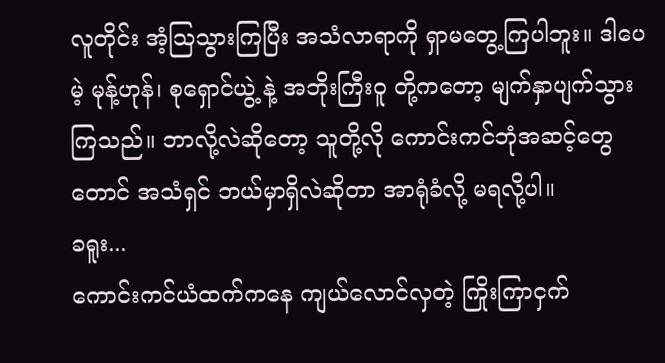လူတိုင်း အံ့ဩသွားကြပြီး အသံလာရာကို ရှာမတွေ့ကြပါဘူး။ ဒါပေမဲ့ မုန့်ဟုန်၊ စုရှောင်ယွဲ့ နဲ့ အဘိုးကြီးဝူ တို့ကတော့ မျက်နှာပျက်သွားကြသည်။ ဘာလို့လဲဆိုတော့ သူတို့လို ကောင်းကင်ဘုံအဆင့်တွေတောင် အသံရှင် ဘယ်မှာရှိလဲဆိုတာ အာရုံခံလို့ မရလို့ပါ။
ခရူး...
ကောင်းကင်ယံထက်ကနေ ကျယ်လောင်လှတဲ့ ကြိုးကြာငှက်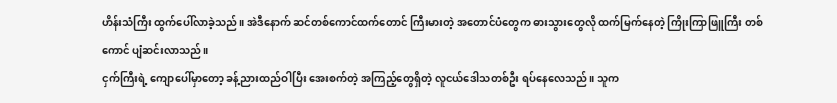ဟိန်းသံကြီး ထွက်ပေါ်လာခဲ့သည်။ အဲဒီနောက် ဆင်တစ်ကောင်ထက်တောင် ကြီးမားတဲ့ အတောင်ပံတွေက ဓားသွားတွေလို ထက်မြက်နေတဲ့ ကြိုးကြာဖြူကြီး တစ်ကောင် ပျံဆင်းလာသည်။
ငှက်ကြီးရဲ့ ကျောပေါ်မှာတော့ ခန့်ညားထည်ဝါပြီး အေးစက်တဲ့ အကြည့်တွေရှိတဲ့ လူငယ်ဒေါသတစ်ဦး ရပ်နေလေသည်။ သူက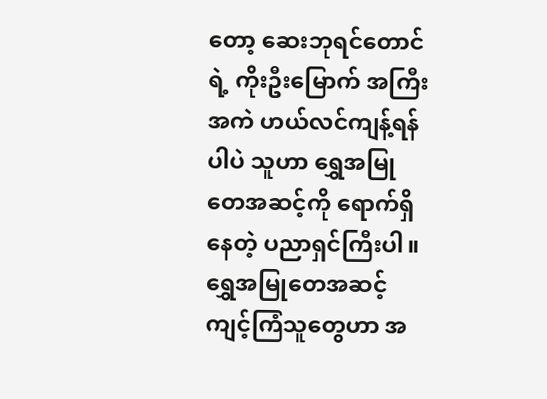တော့ ဆေးဘုရင်တောင်ရဲ့ ကိုးဦးမြောက် အကြီးအကဲ ဟယ်လင်ကျန့်ရန်ပါပဲ သူဟာ ရွှေအမြုတေအဆင့်ကို ရောက်ရှိနေတဲ့ ပညာရှင်ကြီးပါ။
ရွှေအမြုတေအဆင့် ကျင့်ကြံသူတွေဟာ အ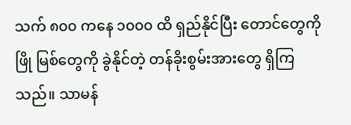သက် ၈၀၀ ကနေ ၁၀၀၀ ထိ ရှည်နိုင်ပြီး တောင်တွေကို ဖြို မြစ်တွေကို ခွဲနိုင်တဲ့ တန်ခိုးစွမ်းအားတွေ ရှိကြသည်။ သာမန်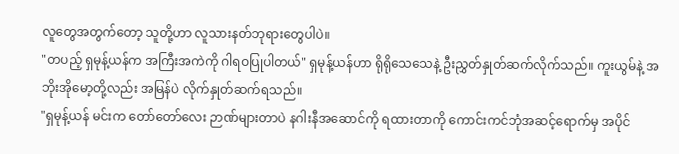လူတွေအတွက်တော့ သူတို့ဟာ လူသားနတ်ဘုရားတွေပါပဲ။
"တပည့် ရှမုန့်ယန်က အကြီးအကဲကို ဂါရဝပြုပါတယ်" ရှမုန့်ယန်ဟာ ရိုရိုသေသေနဲ့ ဦးညွှတ်နှုတ်ဆက်လိုက်သည်။ ကူးယွမ်နဲ့ အဘိုးအိုမော့တို့လည်း အမြန်ပဲ လိုက်နှုတ်ဆက်ရသည်။
"ရှမုန့်ယန် မင်းက တော်တော်လေး ဉာဏ်များတာပဲ နဂါးနီအဆောင်ကို ရထားတာကို ကောင်းကင်ဘုံအဆင့်ရောက်မှ အပိုင်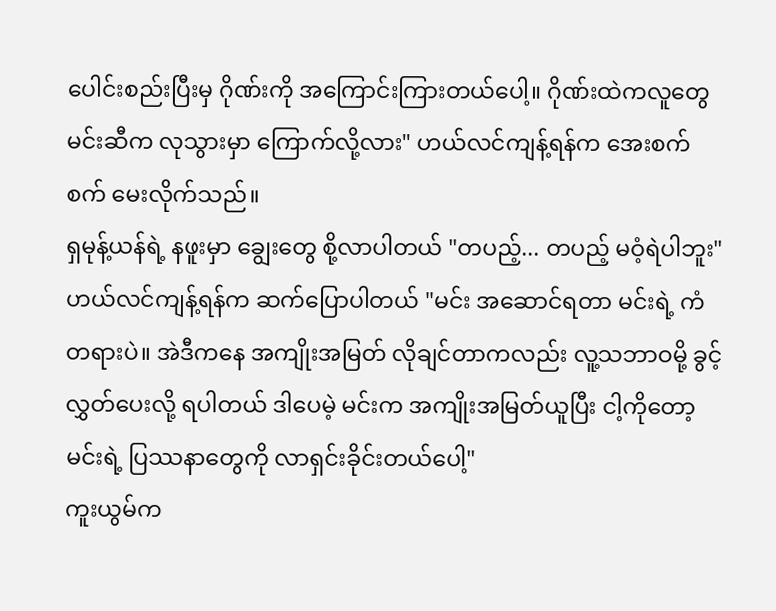ပေါင်းစည်းပြီးမှ ဂိုဏ်းကို အကြောင်းကြားတယ်ပေါ့။ ဂိုဏ်းထဲကလူတွေ မင်းဆီက လုသွားမှာ ကြောက်လို့လား" ဟယ်လင်ကျန့်ရန်က အေးစက်စက် မေးလိုက်သည်။
ရှမုန့်ယန်ရဲ့ နဖူးမှာ ချွေးတွေ စို့လာပါတယ် "တပည့်... တပည့် မဝံ့ရဲပါဘူး"
ဟယ်လင်ကျန့်ရန်က ဆက်ပြောပါတယ် "မင်း အဆောင်ရတာ မင်းရဲ့ ကံတရားပဲ။ အဲဒီကနေ အကျိုးအမြတ် လိုချင်တာကလည်း လူ့သဘာဝမို့ ခွင့်လွှတ်ပေးလို့ ရပါတယ် ဒါပေမဲ့ မင်းက အကျိုးအမြတ်ယူပြီး ငါ့ကိုတော့ မင်းရဲ့ ပြဿနာတွေကို လာရှင်းခိုင်းတယ်ပေါ့"
ကူးယွမ်က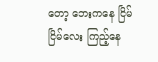တော့ ဘေးကနေ ငြိမ်ငြိမ်လေး ကြည့်နေ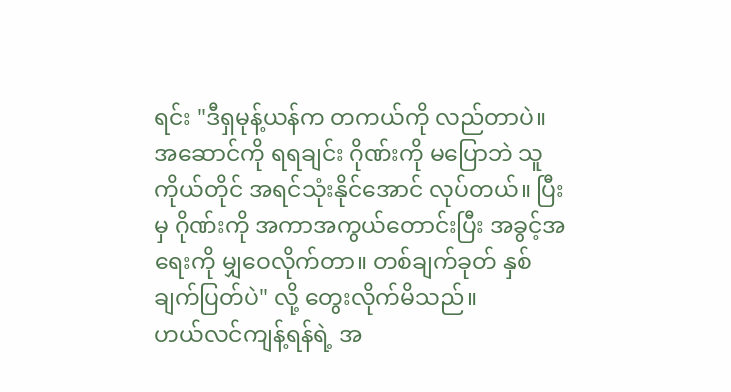ရင်း "ဒီရှမုန့်ယန်က တကယ်ကို လည်တာပဲ။ အဆောင်ကို ရရချင်း ဂိုဏ်းကို မပြောဘဲ သူကိုယ်တိုင် အရင်သုံးနိုင်အောင် လုပ်တယ်။ ပြီးမှ ဂိုဏ်းကို အကာအကွယ်တောင်းပြီး အခွင့်အရေးကို မျှဝေလိုက်တာ။ တစ်ချက်ခုတ် နှစ်ချက်ပြတ်ပဲ" လို့ တွေးလိုက်မိသည်။
ဟယ်လင်ကျန့်ရန်ရဲ့ အ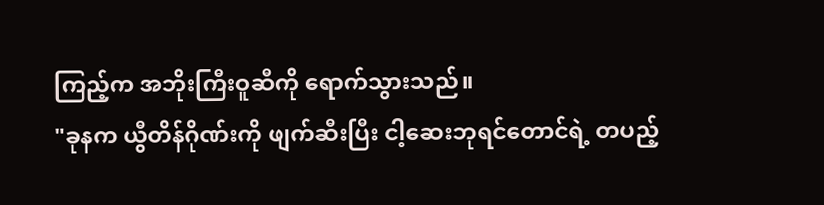ကြည့်က အဘိုးကြီးဝူဆီကို ရောက်သွားသည်။
"ခုနက ယွီတိန်ဂိုဏ်းကို ဖျက်ဆီးပြီး ငါ့ဆေးဘုရင်တောင်ရဲ့ တပည့်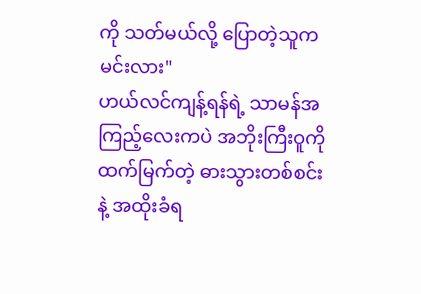ကို သတ်မယ်လို့ ပြောတဲ့သူက မင်းလား"
ဟယ်လင်ကျန့်ရန်ရဲ့ သာမန်အကြည့်လေးကပဲ အဘိုးကြီးဝူကို ထက်မြက်တဲ့ ဓားသွားတစ်စင်းနဲ့ အထိုးခံရ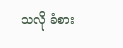သလို ခံစား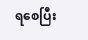ရစေပြီး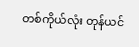တစ်ကိုယ်လုံး တုန်ယင်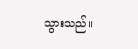သွားသည်။